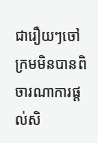ជារឿយៗចៅក្រមមិនបានពិចារណាការផ្ដល់សិ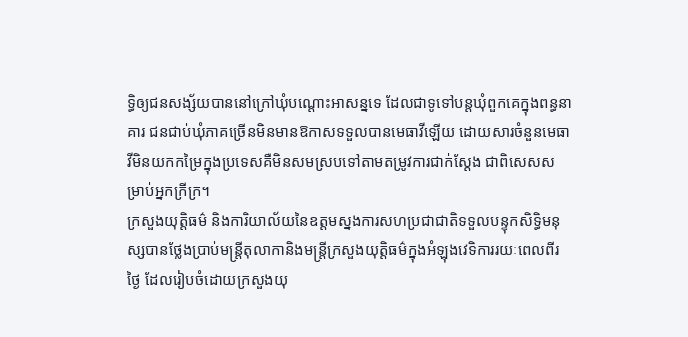ទ្ធិឲ្យជនសង្ស័យបាននៅក្រៅឃុំបណ្តោះអាសន្នទេ ដែលជាទូទៅបន្ដឃុំពួកគេក្នុងពន្ធនាគារ ជនជាប់ឃុំភាគច្រើនមិនមានឱកាសទទួលបានមេធាវីឡើយ ដោយសារចំនួនមេធាវីមិនយកកម្រៃក្នុងប្រទេសគឺមិនសមស្របទៅតាមតម្រូវការជាក់ស្ដែង ជាពិសេសសម្រាប់អ្នកក្រីក្រ។
ក្រសួងយុត្តិធម៌ និងការិយាល័យនៃឧត្ដមស្នងការសហប្រជាជាតិទទួលបន្ទុកសិទ្ធិមនុស្សបានថ្លែងប្រាប់មន្ត្រីតុលាកានិងមន្ត្រីក្រសួងយុត្តិធម៌ក្នុងអំឡុងវេទិការរយៈពេលពីរថ្ងៃ ដែលរៀបចំដោយក្រសួងយុ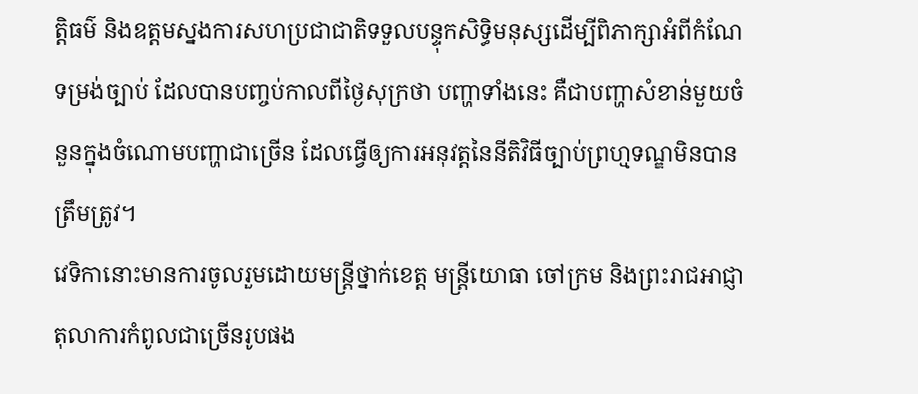ត្តិធម៌ និងឧត្ដមស្នងការសហប្រជាជាតិទទួលបន្ទុកសិទ្ធិមនុស្សដើម្បីពិភាក្សាអំពីកំណែទម្រង់ច្បាប់ ដែលបានបញ្ចប់កាលពីថ្ងៃសុក្រថា បញ្ហាទាំងនេះ គឺជាបញ្ហាសំខាន់មួយចំនួនក្នុងចំណោមបញ្ហាជាច្រើន ដែលធ្វើឲ្យការអនុវត្តនៃនីតិវិធីច្បាប់ព្រហ្មទណ្ឌមិនបានត្រឹមត្រូវ។
វេទិកានោះមានការចូលរួមដោយមន្ត្រីថ្នាក់ខេត្ត មន្ត្រីយោធា ចៅក្រម និងព្រះរាជអាជ្ញាតុលាការកំពូលជាច្រើនរូបផង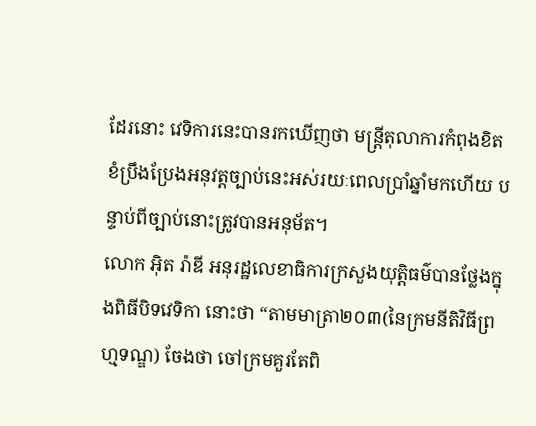ដែរនោះ វេទិការនេះបានរកឃើញថា មន្ត្រីតុលាការកំពុងខិតខំប្រឹងប្រែងអនុវត្តច្បាប់នេះអស់រយៈពេលប្រាំឆ្នាំមកហើយ បន្ទាប់ពីច្បាប់នោះត្រូវបានអនុម័ត។
លោក អុិត រ៉ាឌី អនុរដ្ឋលេខាធិការក្រសួងយុត្តិធម៌បានថ្លែងក្នុងពិធីបិទវេទិកា នោះថា “តាមមាត្រា២០៣(នៃក្រមនីតិវិធីព្រហ្មទណ្ឌ) ចែងថា ចៅក្រមគួរតែពិ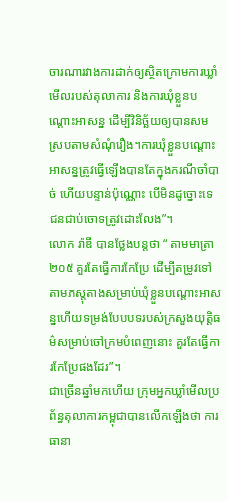ចារណារវាងការដាក់ឲ្យស្ថិតក្រោមការឃ្លាំមើលរបស់តុលាការ និងការឃុំខ្លួនបណ្តោះអាសន្ន ដើម្បីវិនិច្ឆ័យឲ្យបានសមស្របតាមសំណុំរឿង។ការឃុំខ្លួនបណ្តោះអាសន្នត្រូវធ្វើឡើងបានតែក្នុងករណីចាំបាច់ ហើយបន្ទាន់ប៉ុណ្ណោះ បើមិនដូច្នោះទេ ជនជាប់ចោទត្រូវដោះលែង”។
លោក រ៉ាឌី បានថ្លែងបន្តថា “ តាមមាត្រា២០៥ គួរតែធ្វើការកែប្រែ ដើម្បីតម្រូវទៅតាមភស្តុតាងសម្រាប់ឃុំខ្លួនបណ្តោះអាសន្នហើយទម្រង់បែបបទរបស់ក្រសួងយុត្តិធម៌សម្រាប់ចៅក្រមបំពេញនោះ គួរតែធ្វើការកែប្រែផងដែរ”។
ជាច្រើនឆ្នាំមកហើយ ក្រុមអ្នកឃ្លាំមើលប្រព័ន្ធតុលាការកម្ពុជាបានលើកឡើងថា ការធានា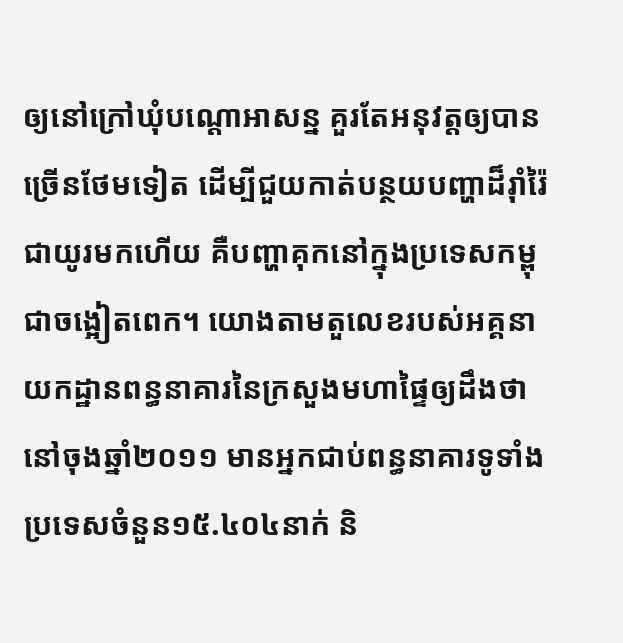ឲ្យនៅក្រៅឃុំបណ្តោអាសន្ន គួរតែអនុវត្តឲ្យបានច្រើនថែមទៀត ដើម្បីជួយកាត់បន្ថយបញ្ហាដ៏រ៉ាំរ៉ៃជាយូរមកហើយ គឺបញ្ហាគុកនៅក្នុងប្រទេសកម្ពុជាចង្អៀតពេក។ យោងតាមតួលេខរបស់អគ្គនាយកដ្ឋានពន្ធនាគារនៃក្រសួងមហាផ្ទៃឲ្យដឹងថា នៅចុងឆ្នាំ២០១១ មានអ្នកជាប់ពន្ធនាគារទូទាំងប្រទេសចំនួន១៥.៤០៤នាក់ និ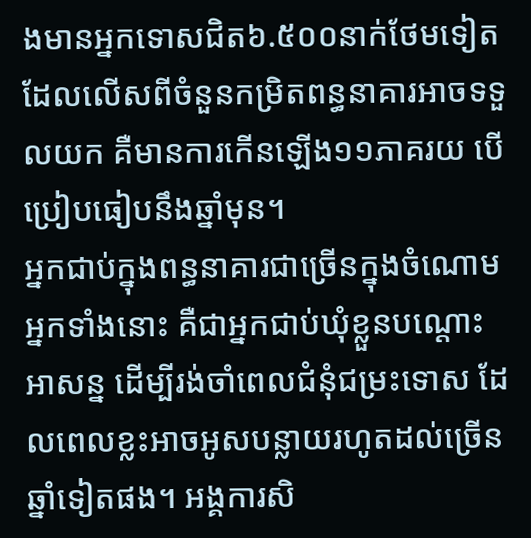ងមានអ្នកទោសជិត៦.៥០០នាក់ថែមទៀត ដែលលើសពីចំនួនកម្រិតពន្ធនាគារអាចទទួលយក គឺមានការកើនឡើង១១ភាគរយ បើប្រៀបធៀបនឹងឆ្នាំមុន។
អ្នកជាប់ក្នុងពន្ធនាគារជាច្រើនក្នុងចំណោមអ្នកទាំងនោះ គឺជាអ្នកជាប់ឃុំខ្លួនបណ្តោះអាសន្ន ដើម្បីរង់ចាំពេលជំនុំជម្រះទោស ដែលពេលខ្លះអាចអូសបន្លាយរហូតដល់ច្រើនឆ្នាំទៀតផង។ អង្គការសិ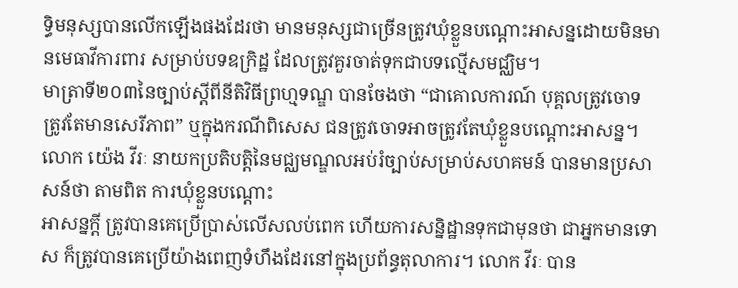ទ្ធិមនុស្សបានលើកឡើងផងដែរថា មានមនុស្សជាច្រើនត្រូវឃុំខ្លួនបណ្តោះអាសន្នដោយមិនមានមេធាវីការពារ សម្រាប់បទឧក្រិដ្ឋ ដែលត្រូវគួរចាត់ទុកជាបទល្មើសមជ្ឈិម។
មាត្រាទី២០៣នៃច្បាប់ស្ដីពីនីតិវិធីព្រហ្មទណ្ឌ បានចែងថា “ជាគោលការណ៍ បុគ្គលត្រូវចោទ ត្រូវតែមានសេរីភាព” ឬក្នុងករណីពិសេស ជនត្រូវចោទអាចត្រូវតែឃុំខ្លួនបណ្តោះអាសន្ន។ លោក យ៉េង វីរៈ នាយកប្រតិបត្តិនៃមជ្ឈមណ្ឌលអប់រំច្បាប់សម្រាប់សហគមន៍ បានមានប្រសាសន៍ថា តាមពិត ការឃុំខ្លួនបណ្តោះ
អាសន្នក្ដី ត្រូវបានគេប្រើប្រាស់លើសលប់ពេក ហើយការសន្និដ្ឋានទុកជាមុនថា ជាអ្នកមានទោស ក៏ត្រូវបានគេប្រើយ៉ាងពេញទំហឹងដែរនៅក្នុងប្រព័ន្ធតុលាការ។ លោក វីរៈ បាន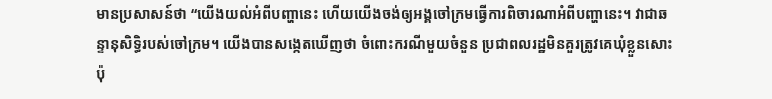មានប្រសាសន៍ថា “យើងយល់អំពីបញ្ហានេះ ហើយយើងចង់ឲ្យអង្គចៅក្រមធ្វើការពិចារណាអំពីបញ្ហានេះ។ វាជាឆន្ទានុសិទ្ធិរបស់ចៅក្រម។ យើងបានសង្កេតឃើញថា ចំពោះករណីមួយចំនួន ប្រជាពលរដ្ឋមិនគួរត្រូវគេឃុំខ្លួនសោះ ប៉ុ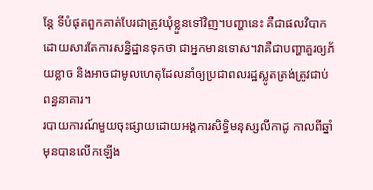ន្តែ ទីបំផុតពួកគាត់បែរជាត្រូវឃុំខ្លួនទៅវិញ។បញ្ហានេះ គឺជាផលវិបាក ដោយសារតែការសន្និដ្ឋានទុកថា ជាអ្នកមានទោស។វាគឺជាបញ្ហាគួរឲ្យភ័យខ្លាច និងអាចជាមូលហេតុដែលនាំឲ្យប្រជាពលរដ្ឋស្លូតត្រង់ត្រូវជាប់ពន្ធនាគារ។
របាយការណ៍មួយចុះផ្សាយដោយអង្គការសិទ្ធិមនុស្សលីកាដូ កាលពីឆ្នាំមុនបានលើកឡើង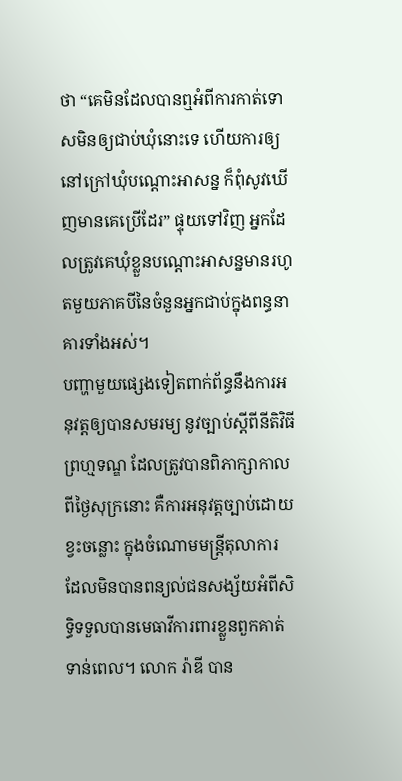ថា “គេមិនដែលបានឮអំពីការកាត់ទោសមិនឲ្យជាប់ឃុំនោះទេ ហើយការឲ្យនៅក្រៅឃុំបណ្ដោះអាសន្ន ក៏ពុំសូវឃើញមានគេប្រើដែរ” ផ្ទុយទៅវិញ អ្នកដែលត្រូវគេឃុំខ្លួនបណ្តោះអាសន្នមានរហូតមួយភាគបីនៃចំនួនអ្នកជាប់ក្នុងពន្ធនាគារទាំងអស់។
បញ្ហាមួយផ្សេងទៀតពាក់ព័ន្ធនឹងការអនុវត្តឲ្យបានសមរម្យ នូវច្បាប់ស្ដីពីនីតិវិធីព្រហ្មទណ្ឌ ដែលត្រូវបានពិភាក្សាកាលពីថ្ងៃសុក្រនោះ គឺការអនុវត្តច្បាប់ដោយខ្វះចន្លោះ ក្នុងចំណោមមន្ត្រីតុលាការ ដែលមិនបានពន្យល់ជនសង្ស័យអំពីសិទ្ធិទទួលបានមេធាវីការពារខ្លួនពួកគាត់ទាន់ពេល។ លោក រ៉ាឌី បាន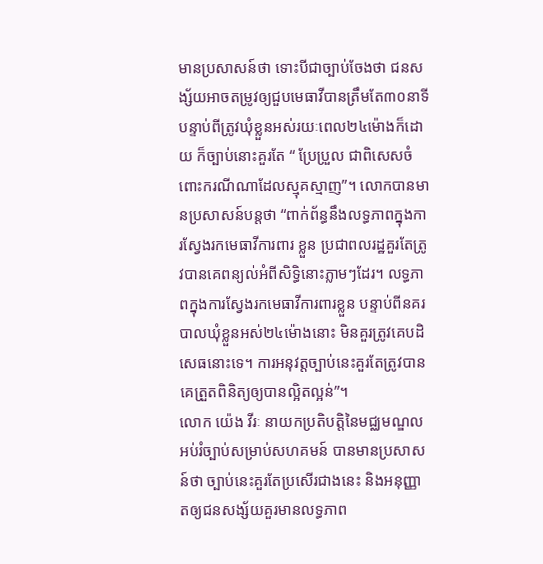មានប្រសាសន៍ថា ទោះបីជាច្បាប់ចែងថា ជនសង្ស័យអាចតម្រូវឲ្យជួបមេធាវីបានត្រឹមតែ៣០នាទី បន្ទាប់ពីត្រូវឃុំខ្លួនអស់រយៈពេល២៤ម៉ោងក៏ដោយ ក៏ច្បាប់នោះគួរតែ “ ប្រែប្រួល ជាពិសេសចំពោះករណីណាដែលស្មុគស្មាញ”។ លោកបានមានប្រសាសន៍បន្ដថា “ពាក់ព័ន្ធនឹងលទ្ធភាពក្នុងការស្វែងរកមេធាវីការពារ ខ្លួន ប្រជាពលរដ្ឋគួរតែត្រូវបានគេពន្យល់អំពីសិទ្ធិនោះភ្លាមៗដែរ។ លទ្ធភាពក្នុងការស្វែងរកមេធាវីការពារខ្លួន បន្ទាប់ពីនគរបាលឃុំខ្លួនអស់២៤ម៉ោងនោះ មិនគួរត្រូវគេបដិសេធនោះទេ។ ការអនុវត្តច្បាប់នេះគួរតែត្រូវបានគេត្រួតពិនិត្យឲ្យបានល្អិតល្អន់”។
លោក យ៉េង វីរៈ នាយកប្រតិបត្តិនៃមជ្ឈមណ្ឌលអប់រំច្បាប់សម្រាប់សហគមន៍ បានមានប្រសាសន៍ថា ច្បាប់នេះគួរតែប្រសើរជាងនេះ និងអនុញ្ញាតឲ្យជនសង្ស័យគួរមានលទ្ធភាព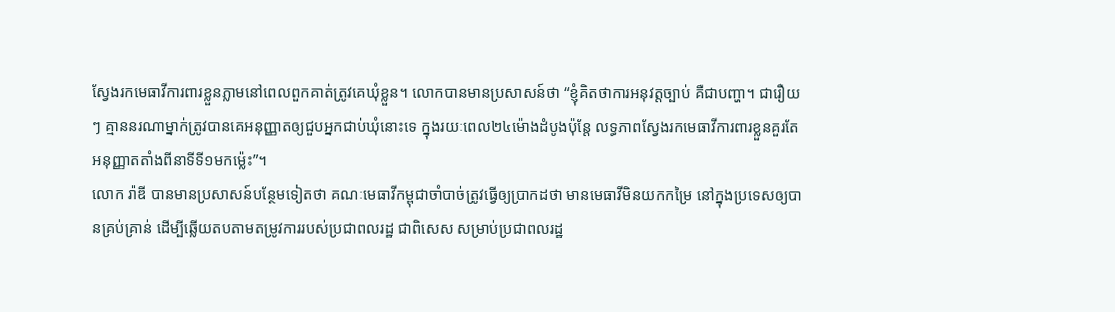ស្វែងរកមេធាវីការពារខ្លួនភ្លាមនៅពេលពួកគាត់ត្រូវគេឃុំខ្លួន។ លោកបានមានប្រសាសន៍ថា “ខ្ញុំគិតថាការអនុវត្តច្បាប់ គឺជាបញ្ហា។ ជារឿយៗ គ្មាននរណាម្នាក់ត្រូវបានគេអនុញ្ញាតឲ្យជួបអ្នកជាប់ឃុំនោះទេ ក្នុងរយៈពេល២៤ម៉ោងដំបូងប៉ុន្តែ លទ្ធភាពស្វែងរកមេធាវីការពារខ្លួនគួរតែអនុញ្ញាតតាំងពីនាទីទី១មកម៉្លេះ”។
លោក រ៉ាឌី បានមានប្រសាសន៍បន្ថែមទៀតថា គណៈមេធាវីកម្ពុជាចាំបាច់ត្រូវធ្វើឲ្យប្រាកដថា មានមេធាវីមិនយកកម្រៃ នៅក្នុងប្រទេសឲ្យបានគ្រប់គ្រាន់ ដើម្បីឆ្លើយតបតាមតម្រូវការរបស់ប្រជាពលរដ្ឋ ជាពិសេស សម្រាប់ប្រជាពលរដ្ឋ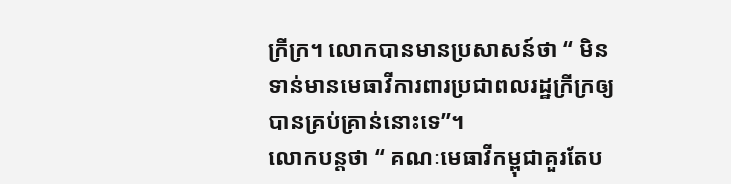ក្រីក្រ។ លោកបានមានប្រសាសន៍ថា “ មិនទាន់មានមេធាវីការពារប្រជាពលរដ្ឋក្រីក្រឲ្យបានគ្រប់គ្រាន់នោះទេ”។
លោកបន្ដថា “ គណៈមេធាវីកម្ពុជាគួរតែប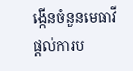ង្កើនចំនួនមេធាវី ផ្ដល់ការប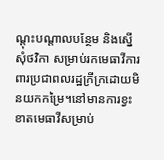ណ្ដុះបណ្ដាលបន្ថែម និងស្នើសុំថវិកា សម្រាប់រកមេធាវីការពារប្រជាពលរដ្ឋក្រីក្រដោយមិនយកកម្រៃ។នៅមានការខ្វះខាតមេធាវីសម្រាប់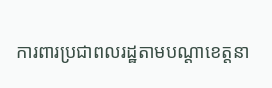ការពារប្រជាពលរដ្ឋតាមបណ្ដាខេត្តនា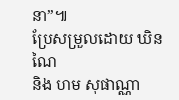នា”៕
ប្រែសម្រួលដោយ ឃិន ណៃ
និង ហម សុផាណ្ណា